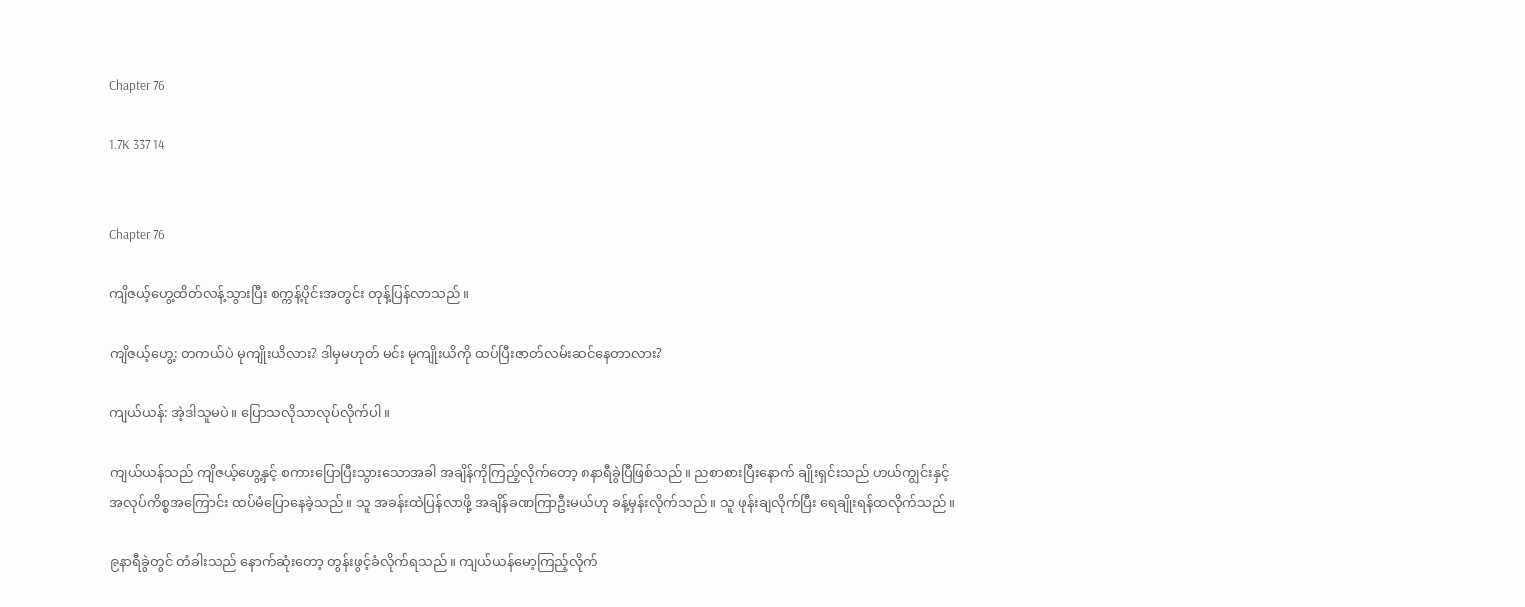Chapter 76

1.7K 337 14


Chapter 76

ကျိဇယ့်ဟွေ့ထိတ်လန့်သွားပြီး စက္ကန့်ပိုင်းအတွင်း တုန့်ပြန်လာသည်။

ကျိဇယ့်ဟွေ့: တကယ်ပဲ မုကျိုးယိလား? ဒါမှမဟုတ် မင်း မုကျိုးယိကို ထပ်ပြီးဇာတ်လမ်းဆင်နေတာလား?

ကျယ်ယန်: အဲ့ဒါသူမပဲ။ ပြောသလိုသာလုပ်လိုက်ပါ။

ကျယ်ယန်သည် ကျိဇယ့်ဟွေ့နှင့် စကားပြောပြီးသွားသောအခါ အချိန်ကိုကြည့်လိုက်တော့ ၈နာရီခွဲပြီဖြစ်သည်။ ညစာစားပြီးနောက် ချိုးရှင်းသည် ဟယ်ကျွင်းနှင့် အလုပ်ကိစ္စအကြောင်း ထပ်မံပြောနေခဲ့သည်။ သူ အခန်းထဲပြန်လာဖို့ အချိန်ခဏကြာဦးမယ်ဟု ခန့်မှန်းလိုက်သည်။ သူ ဖုန်းချလိုက်ပြီး ရေချိုးရန်ထလိုက်သည်။

၉နာရီခွဲတွင် တံခါးသည် နောက်ဆုံးတော့ တွန်းဖွင့်ခံလိုက်ရသည်။ ကျယ်ယန်မော့ကြည့်လိုက်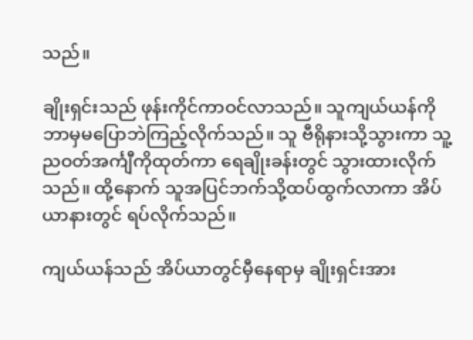သည်။

ချိုးရှင်းသည် ဖုန်းကိုင်ကာဝင်လာသည်။ သူကျယ်ယန်ကို ဘာမှမပြောဘဲကြည့်လိုက်သည်။ သူ ဗီရိုနားသို့သွားကာ သူ့ညဝတ်အင်္ကျီကိုထုတ်ကာ ရေချိုးခန်းတွင် သွားထားလိုက်သည်။ ထို့နောက် သူအပြင်ဘက်သို့ထပ်ထွက်လာကာ အိပ်ယာနားတွင် ရပ်လိုက်သည်။

ကျယ်ယန်သည် အိပ်ယာတွင်မှီနေရာမှ ချိုးရှင်းအား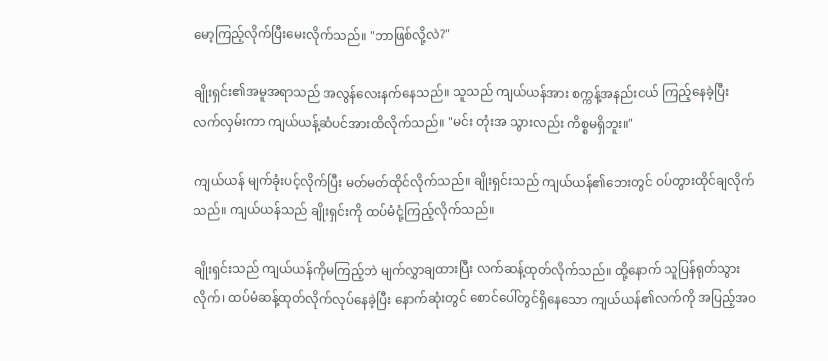မော့ကြည့်လိုက်ပြီးမေးလိုက်သည်။ "ဘာဖြစ်လို့လဲ?"

ချိုးရှင်း၏အမူအရာသည် အလွန်လေးနက်နေသည်။ သူသည် ကျယ်ယန်အား စက္ကန့်အနည်းငယ် ကြည့်နေခဲ့ပြီး လက်လှမ်းကာ ကျယ်ယန့်ဆံပင်အားထိလိုက်သည်။ "မင်း တုံးအ သွားလည်း ကိစ္စမရှိဘူး။"

ကျယ်ယန် မျက်ခုံးပင့်လိုက်ပြီး မတ်မတ်ထိုင်လိုက်သည်။ ချိုးရှင်းသည် ကျယ်ယန်၏ဘေးတွင် ဝပ်တွားထိုင်ချလိုက်သည်။ ကျယ်ယန်သည် ချိုးရှင်းကို ထပ်မံငုံ့ကြည့်လိုက်သည်။

ချိုးရှင်းသည် ကျယ်ယန်ကိုမကြည့်ဘဲ မျက်လွှာချထားပြီး လက်ဆန့်ထုတ်လိုက်သည်။ ထို့နောက် သူပြန်ရုတ်သွားလိုက်၊ ထပ်မံဆန့်ထုတ်လိုက်လုပ်နေခဲ့ပြီး နောက်ဆုံးတွင် စောင်ပေါ်တွင်ရှိနေသော ကျယ်ယန်၏လက်ကို အပြည့်အဝ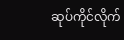ဆုပ်ကိုင်လိုက်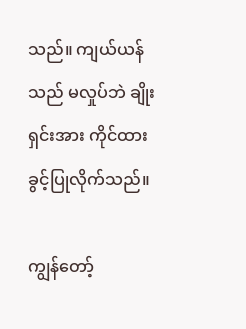သည်။ ကျယ်ယန်သည် မလှုပ်ဘဲ ချိုးရှင်းအား ကိုင်ထားခွင့်ပြုလိုက်သည်။

ကျွန်တော့်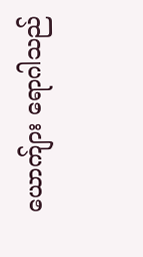ယောက်ျား ရောဂါသည်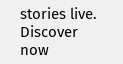stories live. Discover now